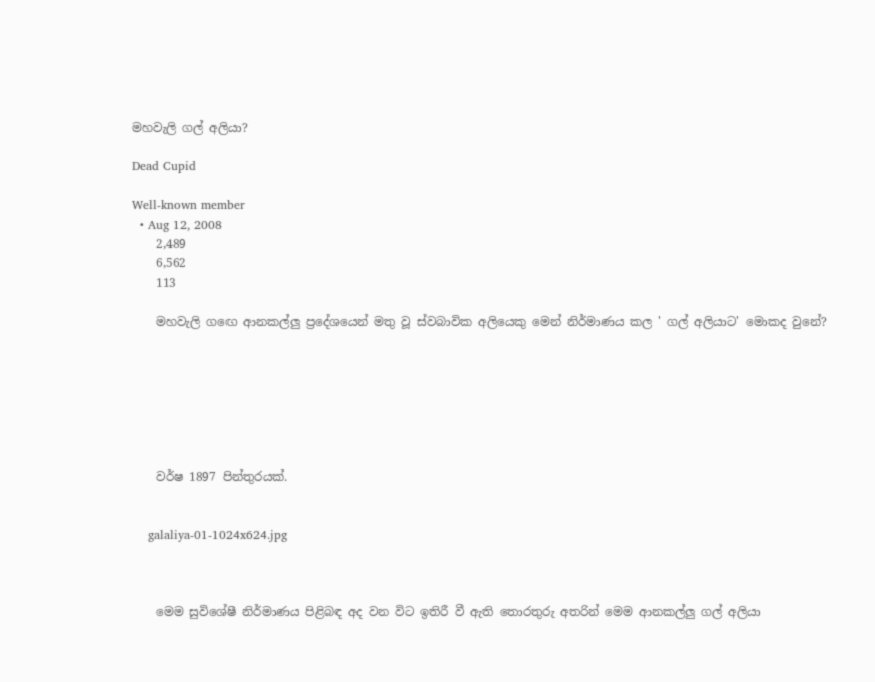මහවැලි ගල් අලියා?

Dead Cupid

Well-known member
  • Aug 12, 2008
    2,489
    6,562
    113

    මහවැලි ගඟෙ ආනකල්ලු ප්‍රදේශයෙන් මතු වූ ස්වබාවික අලියෙකු මෙන් නිර්මාණය කල ' ගල් අලියාට' මොකද වුනේ?







    වර්ෂ 1897 පින්තුරයක්.


    galaliya-01-1024x624.jpg



    මෙම සුවිශේෂී නිර්මාණය පිළිබඳ අද වන විට ඉතිරී වී ඇති තොරතුරු අතරින් මෙම ආනකල්ලු ගල් අලියා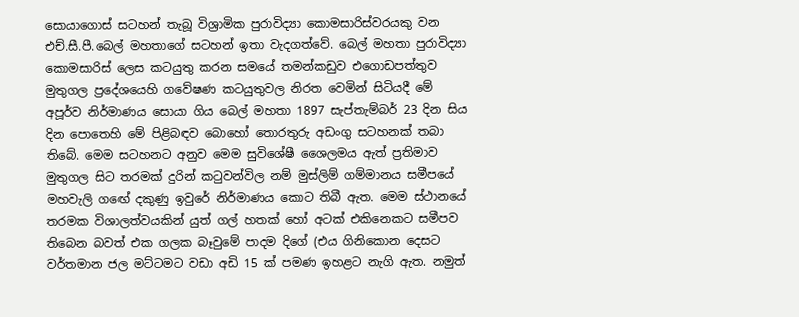සොයාගොස් සටහන් තැබූ විශ්‍රාමික පුරාවිද්‍යා කොමසාරිස්වරයකු වන එච්.සී.පී.බෙල් මහතාගේ සටහන් ඉතා වැදගත්වේ. බෙල් මහතා පුරාවිද්‍යා කොමසාරිස් ලෙස කටයුතු කරන සමයේ තමන්කඩුව එගොඩපත්තුව මුතුගල ප්‍රදේශයෙහි ගවේෂණ කටයුතුවල නිරත වෙමින් සිටියදී මේ අපූර්ව නිර්මාණය සොයා ගිය බෙල් මහතා 1897 සැප්තැම්බර් 23 දින සිය දින පොතෙහි මේ පිළිබඳව බොහෝ තොරතුරු අඩංගු සටහනක් තබා තිබේ. මෙම සටහනට අනුව මෙම සුවිශේෂී ශෛලමය ඇත් ප්‍රතිමාව මුතුගල සිට තරමක් දුරින් කටුවන්විල නම් මුස්ලිම් ගම්මානය සමීපයේ මහවැලි ගඟේ දකුණු ඉවුරේ නිර්මාණය කොට තිබී ඇත. මෙම ස්ථානයේ තරමක විශාලත්වයකින් යුත් ගල් හතක් හෝ අටක් එකිනෙකට සමීපව තිබෙන බවත් එක ගලක බෑවුමේ පාදම දිගේ (එය ගිනිකොන දෙසට වර්තමාන ජල මට්ටමට වඩා අඩි 15 ක් පමණ ඉහළට නැගි ඇත. නමුත්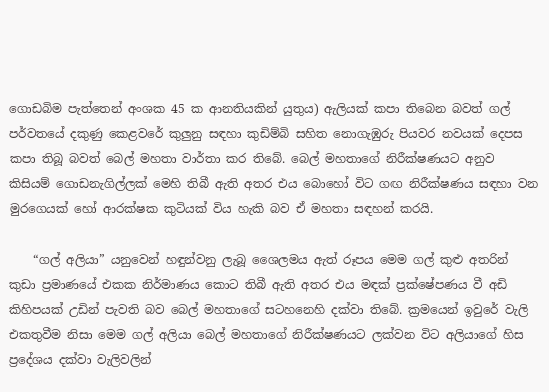ගොඩබිම පැත්තෙන් අංශක 45 ක ආනතියකින් යුතුය) ඇලියක් කපා තිබෙන බවත් ගල් පර්වතයේ දකුණු කෙළවරේ කුලුනු සඳහා කුඩිම්බි සහිත නොගැඹුරු පියවර නවයක් දෙපස කපා තිබූ බවත් බෙල් මහතා වාර්තා කර තිබේ. බෙල් මහතාගේ නිරීක්ෂණයට අනුව කිසියම් ගොඩනැගිල්ලක් මෙහි තිබී ඇති අතර එය බොහෝ විට ගඟ නිරීක්ෂණය සඳහා වන මුරගෙයක් හෝ ආරක්ෂක කුටියක් විය හැකි බව ඒ මහතා සඳහන් කරයි.

    “ගල් අලියා” යනුවෙන් හඳුන්වනු ලැබූ ශෛලමය ඇත් රූපය මෙම ගල් කුළු අතරින් කුඩා ප්‍රමාණයේ එකක නිර්මාණය කොට තිබී ඇති අතර එය මඳක් ප්‍රක්ෂේපණය වී අඩි කිහිපයක් උඩින් පැවති බව බෙල් මහතාගේ සටහනෙහි දක්වා තිබේ. ක්‍රමයෙන් ඉවුරේ වැලි එකතුවීම නිසා මෙම ගල් අලියා බෙල් මහතාගේ නිරීක්ෂණයට ලක්වන විට අලියාගේ හිස ප්‍රදේශය දක්වා වැලිවලින්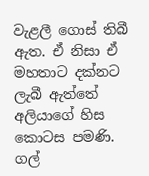වැළලී ගොස් තිබී ඇත. ඒ නිසා ඒ මහතාට දක්නට ලැබී ඇත්තේ අලියාගේ හිස කොටස පමණි. ගල්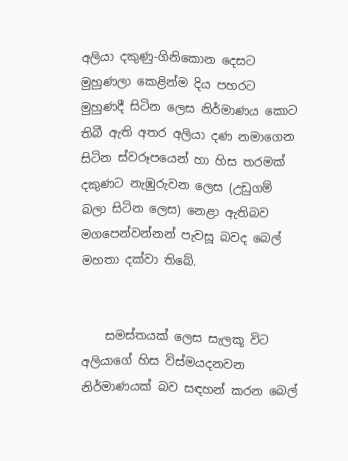අලියා දකුණු-ගිනිකොන දෙසට මුහුණලා කෙළින්ම දිය පහරට මුහුණදී සිටින ලෙස නිර්මාණය කොට තිබී ඇති අතර අලියා දණ නමාගෙන සිටින ස්වරූපයෙන් හා හිස තරමක් දකුණට නැඹුරුවන ලෙස (උඩුගම් බලා සිටින ලෙස) නෙළා ඇතිබව මගපෙන්වන්නන් පැවසූ බවද බෙල් මහතා දක්වා තිබේ.


    සමස්තයක් ලෙස සැලකූ විට අලියාගේ හිස විස්මයදනවන නිර්මාණයක් බව සඳහන් කරන බෙල්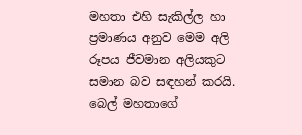මහතා එහි සැකිල්ල හා ප්‍රමාණය අනුව මෙම අලි රූපය ජීවමාන අලියකුට සමාන බව සඳහන් කරයි. බෙල් මහතාගේ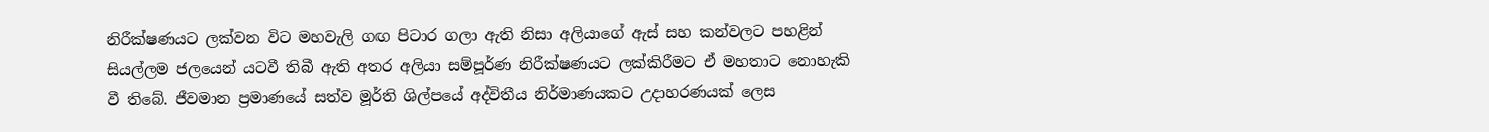නිරීක්ෂණයට ලක්වන විට මහවැලි ගඟ පිටාර ගලා ඇති නිසා අලියාගේ ඇස් සහ කන්වලට පහළින් සියල්ලම ජලයෙන් යටවී තිබී ඇති අතර අලියා සම්පූර්ණ නිරීක්ෂණයට ලක්කිරීමට ඒ මහතාට නොහැකි වී තිබේ. ජීවමාන ප්‍රමාණයේ සත්ව මූර්ති ශිල්පයේ අද්විතීය නිර්මාණයකට උදාහරණයක් ලෙස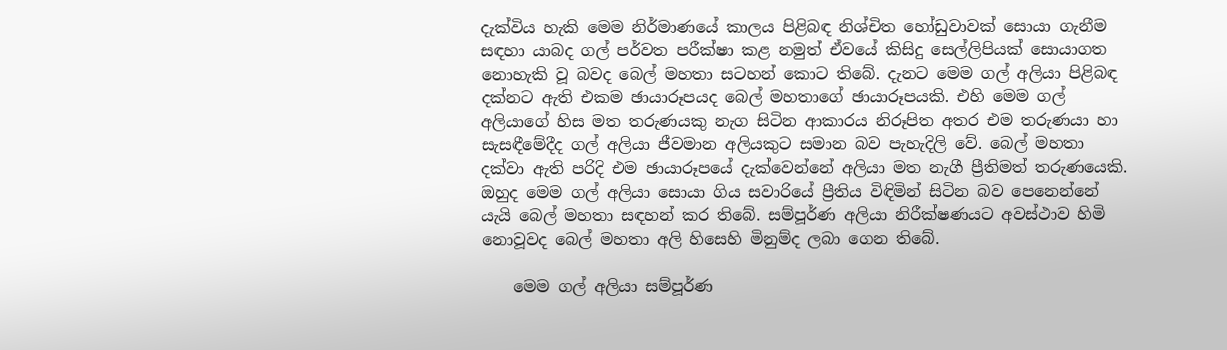දැක්විය හැකි මෙම නිර්මාණයේ කාලය පිළිබඳ නිශ්චිත හෝඩුවාවක් සොයා ගැනීම සඳහා යාබද ගල් පර්වත පරීක්ෂා කළ නමුත් ඒවයේ කිසිදු සෙල්ලිපියක් සොයාගත නොහැකි වූ බවද බෙල් මහතා සටහන් කොට තිබේ. දැනට මෙම ගල් අලියා පිළිබඳ දක්නට ඇති එකම ඡායාරූපයද බෙල් මහතාගේ ඡායාරූපයකි. එහි මෙම ගල් අලියාගේ හිස මත තරුණයකු නැග සිටින ආකාරය නිරූපිත අතර එම තරුණයා හා සැසඳීමේදීද ගල් අලියා ජීවමාන අලියකුට සමාන බව පැහැදිලි වේ. බෙල් මහතා දක්වා ඇති පරිදි එම ඡායාරූපයේ දැක්වෙන්නේ අලියා මත නැගී ප්‍රීතිමත් තරුණයෙකි. ඔහුද මෙම ගල් අලියා සොයා ගිය සවාරියේ ප්‍රීතිය විඳිමින් සිටින බව පෙනෙන්නේ යැයි බෙල් මහතා සඳහන් කර තිබේ. සම්පූර්ණ අලියා නිරීක්ෂණයට අවස්ථාව හිමි නොවූවද බෙල් මහතා අලි හිසෙහි මිනුම්ද ලබා ගෙන තිබේ.

    මෙම ගල් අලියා සම්පූර්ණ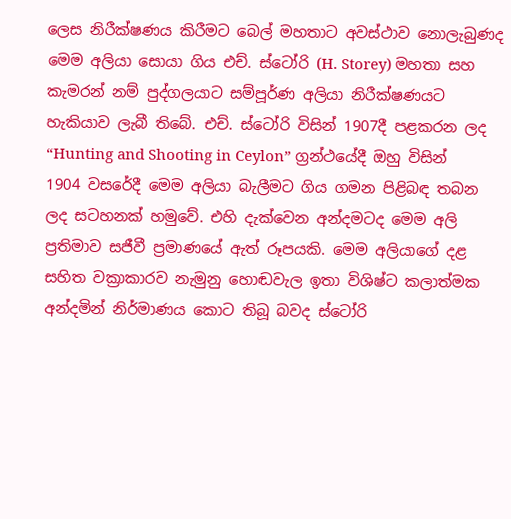ලෙස නිරීක්ෂණය කිරීමට බෙල් මහතාට අවස්ථාව නොලැබුණද මෙම අලියා සොයා ගිය එච්. ස්ටෝරි (H. Storey) මහතා සහ කැමරන් නම් පුද්ගලයාට සම්පූර්ණ අලියා නිරීක්ෂණයට හැකියාව ලැබී තිබේ. එච්. ස්ටෝරි විසින් 1907දී පළකරන ලද “Hunting and Shooting in Ceylon” ග්‍රන්ථයේදී ඔහු විසින් 1904 වසරේදී මෙම අලියා බැලීමට ගිය ගමන පිළිබඳ තබන ලද සටහනක් හමුවේ. එහි දැක්වෙන අන්දමටද මෙම අලි ප්‍රතිමාව සජීවී ප්‍රමාණයේ ඇත් රූපයකි. මෙම අලියාගේ දළ සහිත වක්‍රාකාරව නැමුනු හොඬවැල ඉතා විශිෂ්ට කලාත්මක අන්දමින් නිර්මාණය කොට තිබූ බවද ස්ටෝරි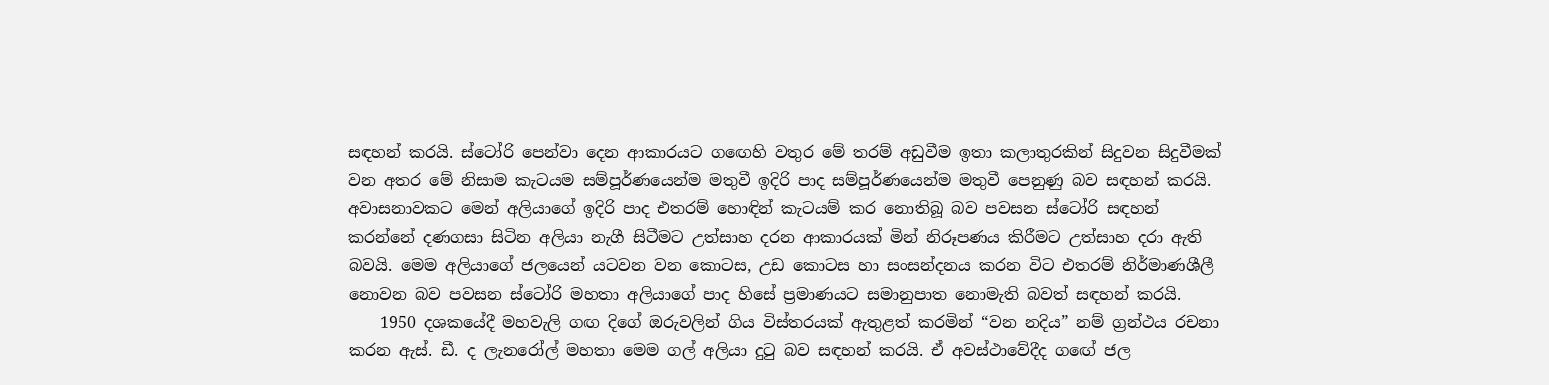සඳහන් කරයි. ස්ටෝරි පෙන්වා දෙන ආකාරයට ගඟෙහි වතුර මේ තරම් අඩුවීම ඉතා කලාතුරකින් සිදුවන සිදුවීමක් වන අතර මේ නිසාම කැටයම සම්පූර්ණයෙන්ම මතුවී ඉදිරි පාද සම්පූර්ණයෙන්ම මතුවී පෙනුණු බව සඳහන් කරයි. අවාසනාවකට මෙන් අලියාගේ ඉදිරි පාද එතරම් හොඳින් කැටයම් කර නොතිබූ බව පවසන ස්ටෝරි සඳහන් කරන්නේ දණගසා සිටින අලියා නැගී සිටීමට උත්සාහ දරන ආකාරයක් මින් නිරූපණය කිරීමට උත්සාහ දරා ඇති බවයි. මෙම අලියාගේ ජලයෙන් යටවන වන කොටස, උඩ කොටස හා සංසන්දනය කරන විට එතරම් නිර්මාණශීලී නොවන බව පවසන ස්ටෝරි මහතා අලියාගේ පාද හිසේ ප්‍රමාණයට සමානුපාත නොමැති බවත් සඳහන් කරයි.
    1950 දශකයේදී මහවැලි ගඟ දිගේ ඔරුවලින් ගිය විස්තරයක් ඇතුළත් කරමින් “වන නදිය” නම් ග්‍රන්ථය රචනා කරන ඇස්. ඩී. ද ලැනරෝල් මහතා මෙම ගල් අලියා දුටු බව සඳහන් කරයි. ඒ අවස්ථාවේදීද ගඟේ ජල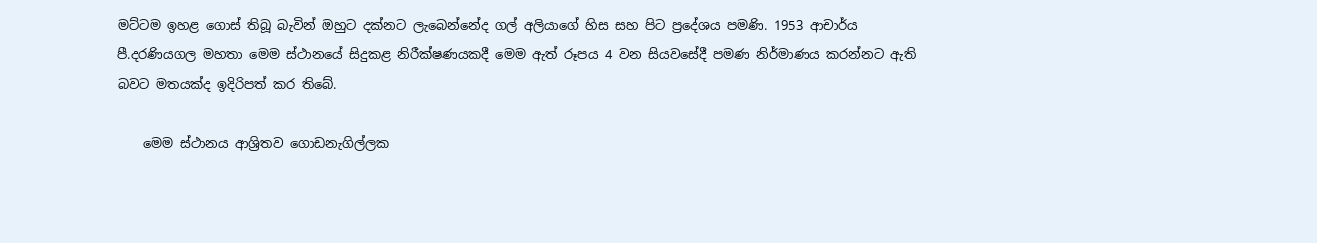මට්ටම ඉහළ ගොස් තිබූ බැවින් ඔහුට දක්නට ලැබෙන්නේද ගල් අලියාගේ හිස සහ පිට ප්‍රදේශය පමණි. 1953 ආචාර්ය පී.දරණියගල මහතා මෙම ස්ථානයේ සිදුකළ නිරීක්ෂණයකදී මෙම ඇත් රූපය 4 වන සියවසේදී පමණ නිර්මාණය කරන්නට ඇති බවට මතයක්ද ඉදිරිපත් කර තිබේ.

    මෙම ස්ථානය ආශ්‍රිතව ගොඩනැගිල්ලක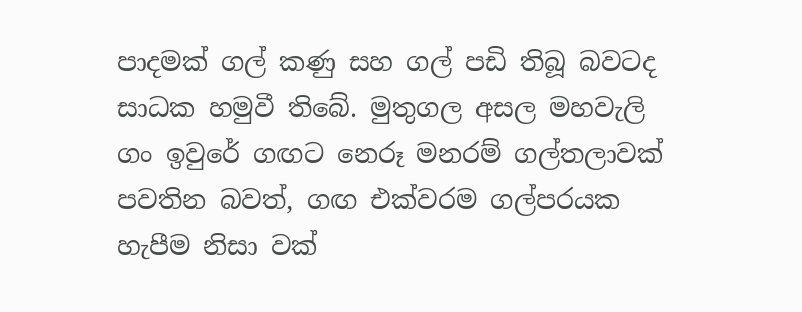පාදමක් ගල් කණු සහ ගල් පඩි තිබූ බවටද සාධක හමුවී තිබේ. මුතුගල අසල මහවැලි ගං ඉවුරේ ගඟට නෙරූ මනරම් ගල්තලාවක් පවතින බවත්, ගඟ එක්වරම ගල්පරයක හැපීම නිසා වක්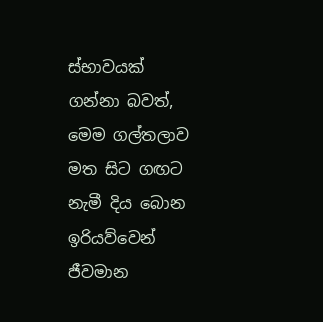ස්භාවයක් ගන්නා බවත්, මෙම ගල්තලාව මත සිට ගඟට නැමී දිය බොන ඉරියව්වෙන් ජීවමාන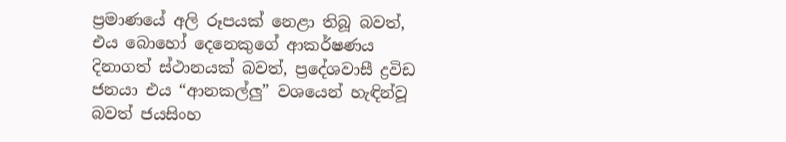ප්‍රමාණයේ අලි රූපයක් නෙළා තිබූ බවත්, එය බොහෝ දෙනෙකුගේ ආකර්ෂණය දිනාගත් ස්ථානයක් බවත්, ප්‍රදේශවාසී ද්‍රවිඩ ජනයා එය “ආනකල්ලු” වශයෙන් හැඳින්වූ බවත් ජයසිංහ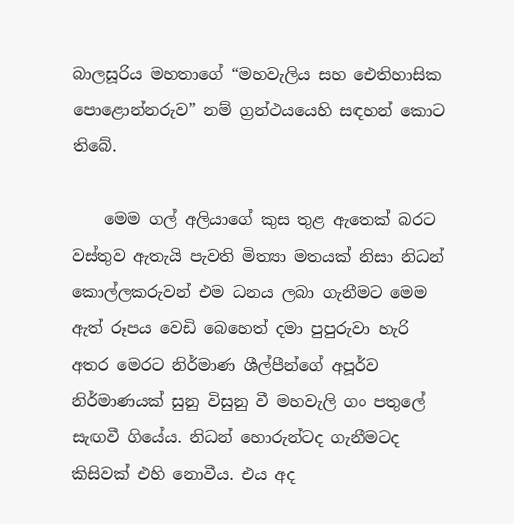බාලසූරිය මහතාගේ “මහවැලිය සහ ඓතිහාසික පොළොන්නරුව” නම් ග්‍රන්ථයයෙහි සඳහන් කොට තිබේ.

    මෙම ගල් අලියාගේ කුස තුළ ඇතෙක් බරට වස්තුව ඇතැයි පැවති මිත්‍යා මතයක් නිසා නිධන් කොල්ලකරුවන් එම ධනය ලබා ගැනීමට මෙම ඇත් රූපය වෙඩි බෙහෙත් දමා පුපුරුවා හැරි අතර මෙරට නිර්මාණ ශීල්පීන්ගේ අපූර්ව නිර්මාණයක් සුනු විසුනු වී මහවැලි ගං පතුලේ සැඟවී ගියේය. නිධන් හොරුන්ටද ගැනීමටද කිසිවක් එහි නොවීය. එය අද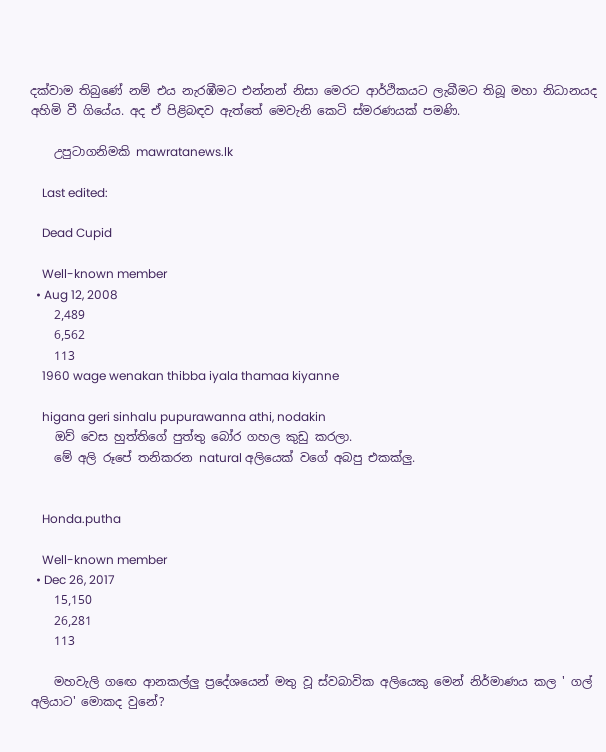දක්වාම තිබුණේ නම් එය නැරඹීමට එන්නන් නිසා මෙරට ආර්ථිකයට ලැබීමට තිබූ මහා නිධානයද අහිමි වී ගියේය. අද ඒ පිළිබඳව ඇත්තේ මෙවැනි කෙටි ස්මරණයක් පමණි.

    උපුටාගනිමකි mawratanews.lk

    Last edited:

    Dead Cupid

    Well-known member
  • Aug 12, 2008
    2,489
    6,562
    113
    1960 wage wenakan thibba iyala thamaa kiyanne

    higana geri sinhalu pupurawanna athi, nodakin
    ඔව් වෙස හුත්තිගේ පුත්තු බෝර ගහල කුඩු කරලා.
    මේ අලි රූපේ තනිකරන natural අලියෙක් වගේ අබපු එකක්ලු.


    Honda.putha

    Well-known member
  • Dec 26, 2017
    15,150
    26,281
    113

    මහවැලි ගඟෙ ආනකල්ලු ප්‍රදේශයෙන් මතු වූ ස්වබාවික අලියෙකු මෙන් නිර්මාණය කල ' ගල් අලියාට' මොකද වුනේ?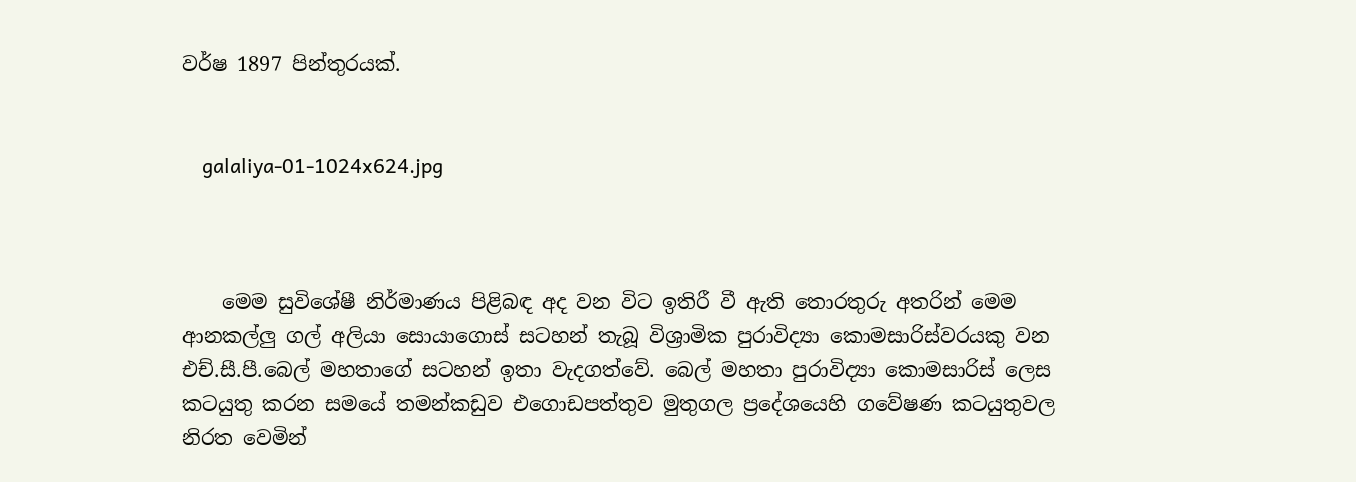වර්ෂ 1897 පින්තුරයක්.


    galaliya-01-1024x624.jpg



    මෙම සුවිශේෂී නිර්මාණය පිළිබඳ අද වන විට ඉතිරී වී ඇති තොරතුරු අතරින් මෙම ආනකල්ලු ගල් අලියා සොයාගොස් සටහන් තැබූ විශ්‍රාමික පුරාවිද්‍යා කොමසාරිස්වරයකු වන එච්.සී.පී.බෙල් මහතාගේ සටහන් ඉතා වැදගත්වේ. බෙල් මහතා පුරාවිද්‍යා කොමසාරිස් ලෙස කටයුතු කරන සමයේ තමන්කඩුව එගොඩපත්තුව මුතුගල ප්‍රදේශයෙහි ගවේෂණ කටයුතුවල නිරත වෙමින්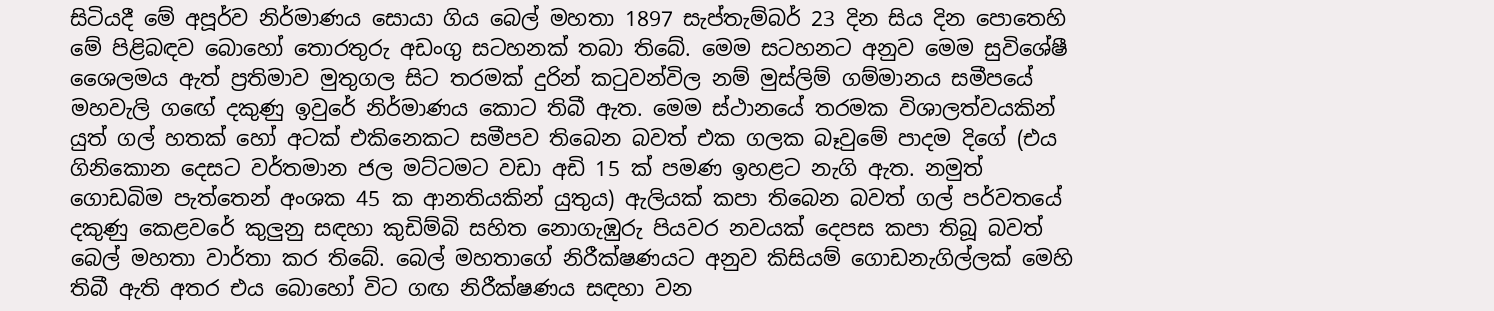සිටියදී මේ අපූර්ව නිර්මාණය සොයා ගිය බෙල් මහතා 1897 සැප්තැම්බර් 23 දින සිය දින පොතෙහි මේ පිළිබඳව බොහෝ තොරතුරු අඩංගු සටහනක් තබා තිබේ. මෙම සටහනට අනුව මෙම සුවිශේෂී ශෛලමය ඇත් ප්‍රතිමාව මුතුගල සිට තරමක් දුරින් කටුවන්විල නම් මුස්ලිම් ගම්මානය සමීපයේ මහවැලි ගඟේ දකුණු ඉවුරේ නිර්මාණය කොට තිබී ඇත. මෙම ස්ථානයේ තරමක විශාලත්වයකින් යුත් ගල් හතක් හෝ අටක් එකිනෙකට සමීපව තිබෙන බවත් එක ගලක බෑවුමේ පාදම දිගේ (එය ගිනිකොන දෙසට වර්තමාන ජල මට්ටමට වඩා අඩි 15 ක් පමණ ඉහළට නැගි ඇත. නමුත් ගොඩබිම පැත්තෙන් අංශක 45 ක ආනතියකින් යුතුය) ඇලියක් කපා තිබෙන බවත් ගල් පර්වතයේ දකුණු කෙළවරේ කුලුනු සඳහා කුඩිම්බි සහිත නොගැඹුරු පියවර නවයක් දෙපස කපා තිබූ බවත් බෙල් මහතා වාර්තා කර තිබේ. බෙල් මහතාගේ නිරීක්ෂණයට අනුව කිසියම් ගොඩනැගිල්ලක් මෙහි තිබී ඇති අතර එය බොහෝ විට ගඟ නිරීක්ෂණය සඳහා වන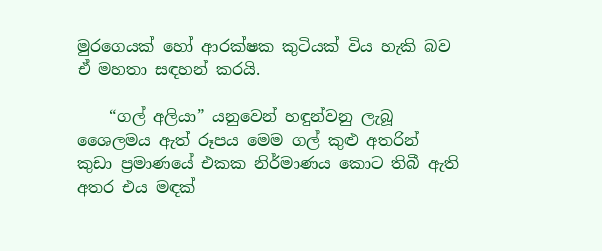මුරගෙයක් හෝ ආරක්ෂක කුටියක් විය හැකි බව ඒ මහතා සඳහන් කරයි.

    “ගල් අලියා” යනුවෙන් හඳුන්වනු ලැබූ ශෛලමය ඇත් රූපය මෙම ගල් කුළු අතරින් කුඩා ප්‍රමාණයේ එකක නිර්මාණය කොට තිබී ඇති අතර එය මඳක්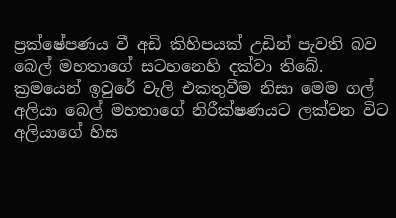ප්‍රක්ෂේපණය වී අඩි කිහිපයක් උඩින් පැවති බව බෙල් මහතාගේ සටහනෙහි දක්වා තිබේ. ක්‍රමයෙන් ඉවුරේ වැලි එකතුවීම නිසා මෙම ගල් අලියා බෙල් මහතාගේ නිරීක්ෂණයට ලක්වන විට අලියාගේ හිස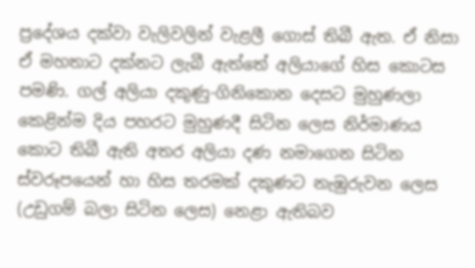ප්‍රදේශය දක්වා වැලිවලින් වැළලී ගොස් තිබී ඇත. ඒ නිසා ඒ මහතාට දක්නට ලැබී ඇත්තේ අලියාගේ හිස කොටස පමණි. ගල් අලියා දකුණු-ගිනිකොන දෙසට මුහුණලා කෙළින්ම දිය පහරට මුහුණදී සිටින ලෙස නිර්මාණය කොට තිබී ඇති අතර අලියා දණ නමාගෙන සිටින ස්වරූපයෙන් හා හිස තරමක් දකුණට නැඹුරුවන ලෙස (උඩුගම් බලා සිටින ලෙස) නෙළා ඇතිබව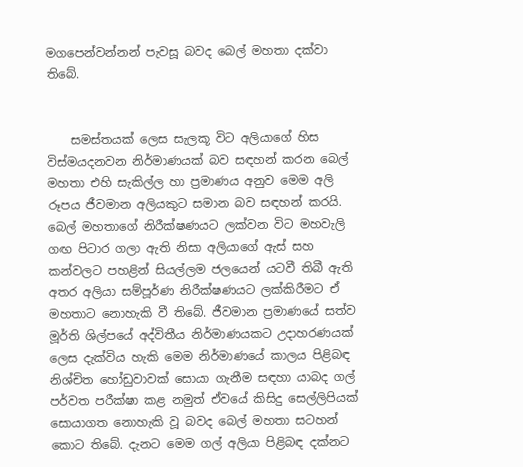මගපෙන්වන්නන් පැවසූ බවද බෙල් මහතා දක්වා තිබේ.


    සමස්තයක් ලෙස සැලකූ විට අලියාගේ හිස විස්මයදනවන නිර්මාණයක් බව සඳහන් කරන බෙල් මහතා එහි සැකිල්ල හා ප්‍රමාණය අනුව මෙම අලි රූපය ජීවමාන අලියකුට සමාන බව සඳහන් කරයි. බෙල් මහතාගේ නිරීක්ෂණයට ලක්වන විට මහවැලි ගඟ පිටාර ගලා ඇති නිසා අලියාගේ ඇස් සහ කන්වලට පහළින් සියල්ලම ජලයෙන් යටවී තිබී ඇති අතර අලියා සම්පූර්ණ නිරීක්ෂණයට ලක්කිරීමට ඒ මහතාට නොහැකි වී තිබේ. ජීවමාන ප්‍රමාණයේ සත්ව මූර්ති ශිල්පයේ අද්විතීය නිර්මාණයකට උදාහරණයක් ලෙස දැක්විය හැකි මෙම නිර්මාණයේ කාලය පිළිබඳ නිශ්චිත හෝඩුවාවක් සොයා ගැනීම සඳහා යාබද ගල් පර්වත පරීක්ෂා කළ නමුත් ඒවයේ කිසිදු සෙල්ලිපියක් සොයාගත නොහැකි වූ බවද බෙල් මහතා සටහන් කොට තිබේ. දැනට මෙම ගල් අලියා පිළිබඳ දක්නට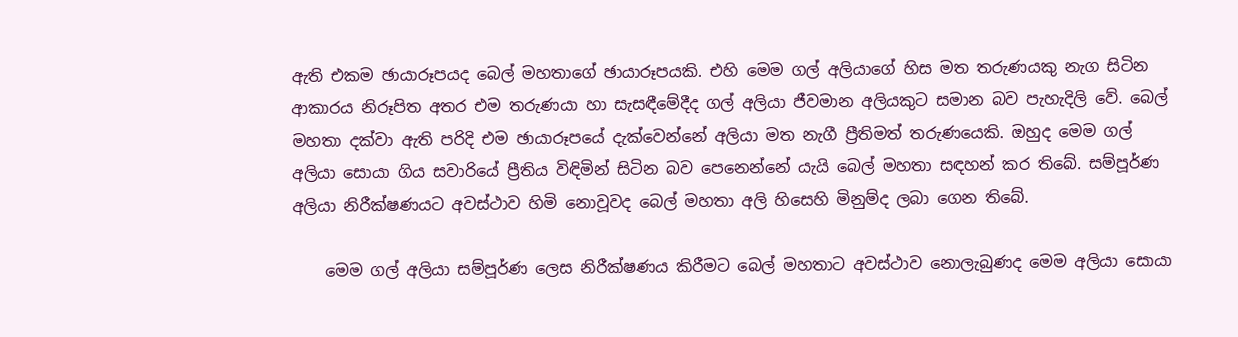ඇති එකම ඡායාරූපයද බෙල් මහතාගේ ඡායාරූපයකි. එහි මෙම ගල් අලියාගේ හිස මත තරුණයකු නැග සිටින ආකාරය නිරූපිත අතර එම තරුණයා හා සැසඳීමේදීද ගල් අලියා ජීවමාන අලියකුට සමාන බව පැහැදිලි වේ. බෙල් මහතා දක්වා ඇති පරිදි එම ඡායාරූපයේ දැක්වෙන්නේ අලියා මත නැගී ප්‍රීතිමත් තරුණයෙකි. ඔහුද මෙම ගල් අලියා සොයා ගිය සවාරියේ ප්‍රීතිය විඳිමින් සිටින බව පෙනෙන්නේ යැයි බෙල් මහතා සඳහන් කර තිබේ. සම්පූර්ණ අලියා නිරීක්ෂණයට අවස්ථාව හිමි නොවූවද බෙල් මහතා අලි හිසෙහි මිනුම්ද ලබා ගෙන තිබේ.

    මෙම ගල් අලියා සම්පූර්ණ ලෙස නිරීක්ෂණය කිරීමට බෙල් මහතාට අවස්ථාව නොලැබුණද මෙම අලියා සොයා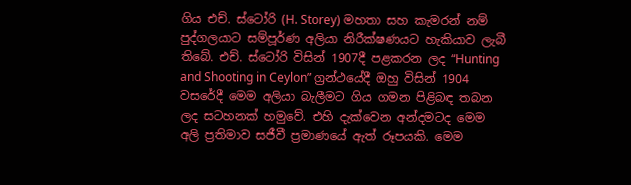ගිය එච්. ස්ටෝරි (H. Storey) මහතා සහ කැමරන් නම් පුද්ගලයාට සම්පූර්ණ අලියා නිරීක්ෂණයට හැකියාව ලැබී තිබේ. එච්. ස්ටෝරි විසින් 1907දී පළකරන ලද “Hunting and Shooting in Ceylon” ග්‍රන්ථයේදී ඔහු විසින් 1904 වසරේදී මෙම අලියා බැලීමට ගිය ගමන පිළිබඳ තබන ලද සටහනක් හමුවේ. එහි දැක්වෙන අන්දමටද මෙම අලි ප්‍රතිමාව සජීවී ප්‍රමාණයේ ඇත් රූපයකි. මෙම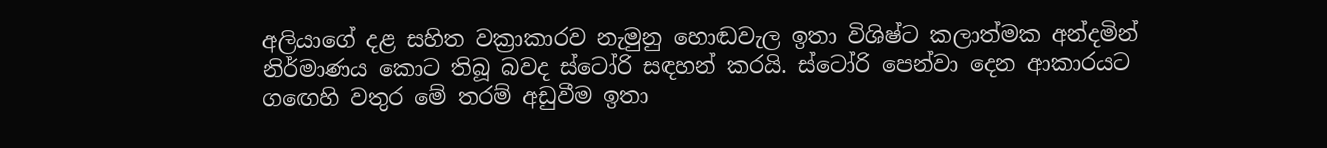අලියාගේ දළ සහිත වක්‍රාකාරව නැමුනු හොඬවැල ඉතා විශිෂ්ට කලාත්මක අන්දමින් නිර්මාණය කොට තිබූ බවද ස්ටෝරි සඳහන් කරයි. ස්ටෝරි පෙන්වා දෙන ආකාරයට ගඟෙහි වතුර මේ තරම් අඩුවීම ඉතා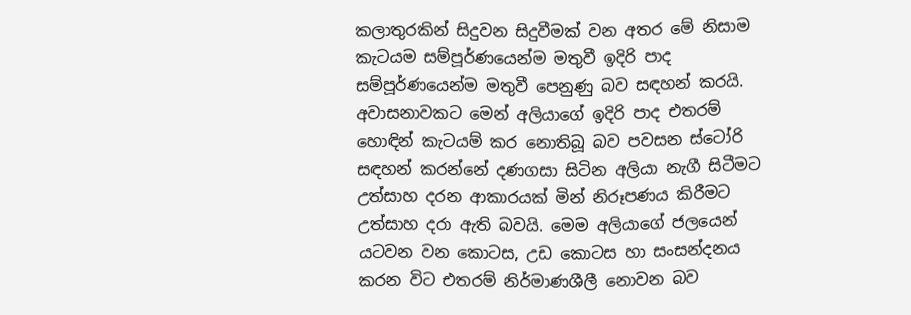කලාතුරකින් සිදුවන සිදුවීමක් වන අතර මේ නිසාම කැටයම සම්පූර්ණයෙන්ම මතුවී ඉදිරි පාද සම්පූර්ණයෙන්ම මතුවී පෙනුණු බව සඳහන් කරයි. අවාසනාවකට මෙන් අලියාගේ ඉදිරි පාද එතරම් හොඳින් කැටයම් කර නොතිබූ බව පවසන ස්ටෝරි සඳහන් කරන්නේ දණගසා සිටින අලියා නැගී සිටීමට උත්සාහ දරන ආකාරයක් මින් නිරූපණය කිරීමට උත්සාහ දරා ඇති බවයි. මෙම අලියාගේ ජලයෙන් යටවන වන කොටස, උඩ කොටස හා සංසන්දනය කරන විට එතරම් නිර්මාණශීලී නොවන බව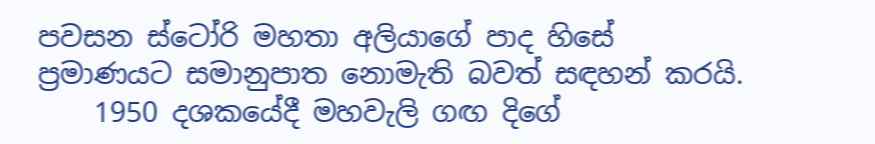පවසන ස්ටෝරි මහතා අලියාගේ පාද හිසේ ප්‍රමාණයට සමානුපාත නොමැති බවත් සඳහන් කරයි.
    1950 දශකයේදී මහවැලි ගඟ දිගේ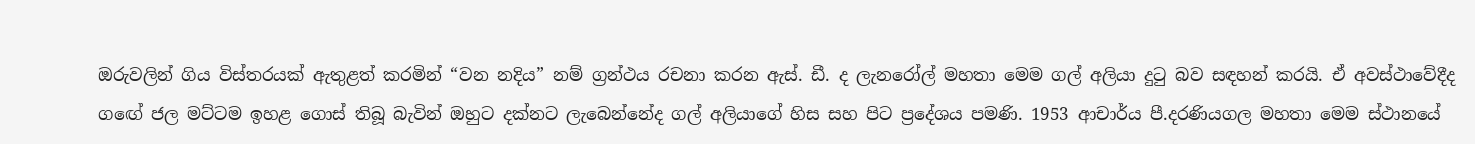ඔරුවලින් ගිය විස්තරයක් ඇතුළත් කරමින් “වන නදිය” නම් ග්‍රන්ථය රචනා කරන ඇස්. ඩී. ද ලැනරෝල් මහතා මෙම ගල් අලියා දුටු බව සඳහන් කරයි. ඒ අවස්ථාවේදීද ගඟේ ජල මට්ටම ඉහළ ගොස් තිබූ බැවින් ඔහුට දක්නට ලැබෙන්නේද ගල් අලියාගේ හිස සහ පිට ප්‍රදේශය පමණි. 1953 ආචාර්ය පී.දරණියගල මහතා මෙම ස්ථානයේ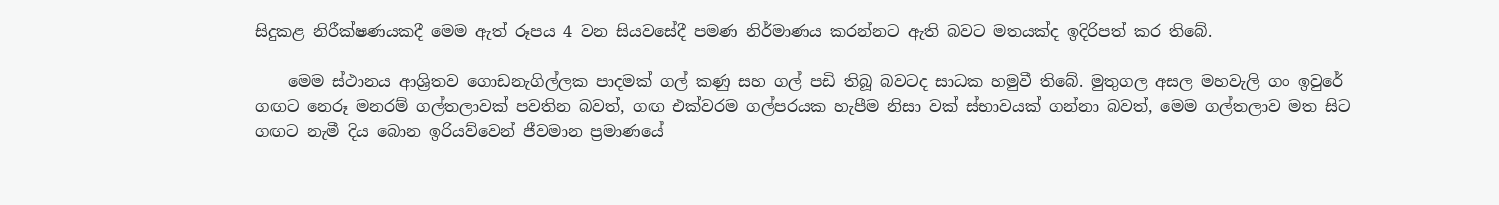සිදුකළ නිරීක්ෂණයකදී මෙම ඇත් රූපය 4 වන සියවසේදී පමණ නිර්මාණය කරන්නට ඇති බවට මතයක්ද ඉදිරිපත් කර තිබේ.

    මෙම ස්ථානය ආශ්‍රිතව ගොඩනැගිල්ලක පාදමක් ගල් කණු සහ ගල් පඩි තිබූ බවටද සාධක හමුවී තිබේ. මුතුගල අසල මහවැලි ගං ඉවුරේ ගඟට නෙරූ මනරම් ගල්තලාවක් පවතින බවත්, ගඟ එක්වරම ගල්පරයක හැපීම නිසා වක් ස්භාවයක් ගන්නා බවත්, මෙම ගල්තලාව මත සිට ගඟට නැමී දිය බොන ඉරියව්වෙන් ජීවමාන ප්‍රමාණයේ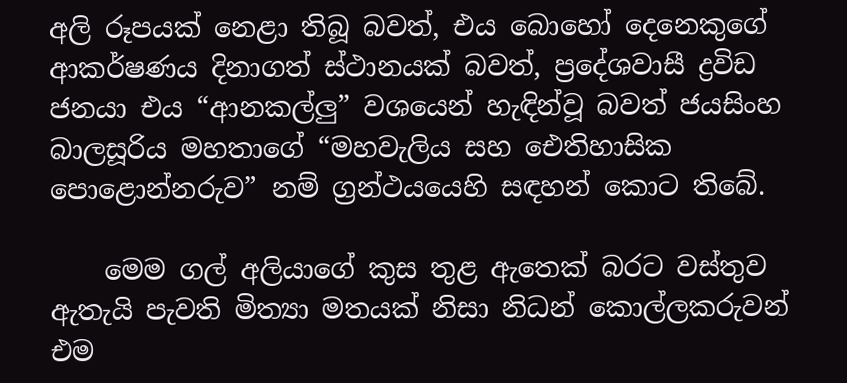අලි රූපයක් නෙළා තිබූ බවත්, එය බොහෝ දෙනෙකුගේ ආකර්ෂණය දිනාගත් ස්ථානයක් බවත්, ප්‍රදේශවාසී ද්‍රවිඩ ජනයා එය “ආනකල්ලු” වශයෙන් හැඳින්වූ බවත් ජයසිංහ බාලසූරිය මහතාගේ “මහවැලිය සහ ඓතිහාසික පොළොන්නරුව” නම් ග්‍රන්ථයයෙහි සඳහන් කොට තිබේ.

    මෙම ගල් අලියාගේ කුස තුළ ඇතෙක් බරට වස්තුව ඇතැයි පැවති මිත්‍යා මතයක් නිසා නිධන් කොල්ලකරුවන් එම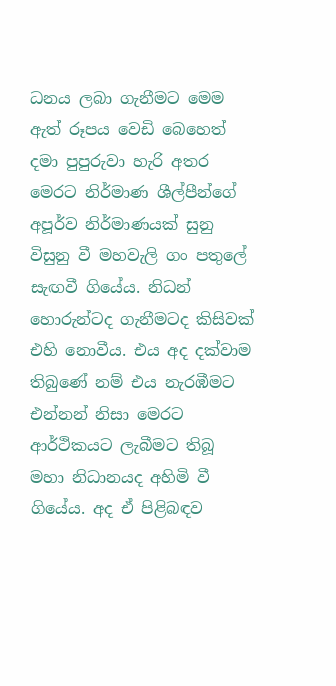ධනය ලබා ගැනීමට මෙම ඇත් රූපය වෙඩි බෙහෙත් දමා පුපුරුවා හැරි අතර මෙරට නිර්මාණ ශීල්පීන්ගේ අපූර්ව නිර්මාණයක් සුනු විසුනු වී මහවැලි ගං පතුලේ සැඟවී ගියේය. නිධන් හොරුන්ටද ගැනීමටද කිසිවක් එහි නොවීය. එය අද දක්වාම තිබුණේ නම් එය නැරඹීමට එන්නන් නිසා මෙරට ආර්ථිකයට ලැබීමට තිබූ මහා නිධානයද අහිමි වී ගියේය. අද ඒ පිළිබඳව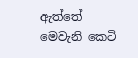ඇත්තේ මෙවැනි කෙටි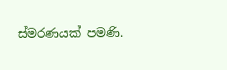ස්මරණයක් පමණි.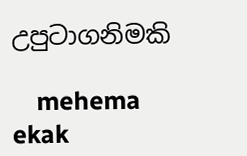උපුටාගනිමකි

    mehema ekak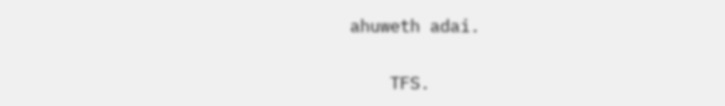ahuweth adai.

    TFS.